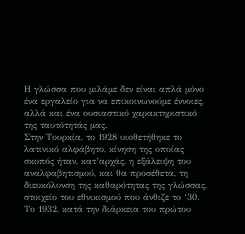Η γλώσσα που μιλάμε δεν είναι απλά μόνο ένα εργαλείο για να επικοινωνούμε έννοιες, αλλά και ένα ουσιαστικό χαρακτηριστικό της ταυτότητάς μας.
Στην Τουρκία, το 1928 υιοθετήθηκε το λατινικό αλφάβητο, κίνηση της οποίας σκοπός ήταν, κατ’αρχάς, η εξάλειψη του αναλφαβητισμού, και θα προσέθετα, τη διευκόλυνση της καθαρότητας της γλώσσας, στοιχείο του εθνικισμού που άνθιζε το ‘30. Το 1932, κατά την διάρκεια του πρώτου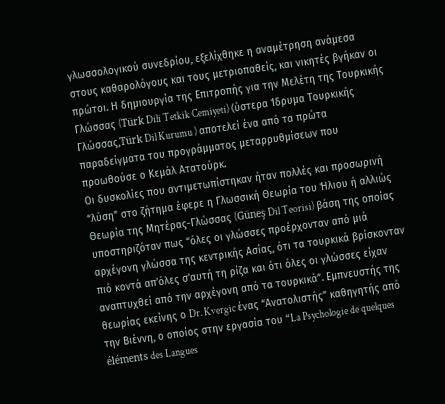γλωσσολογικού συνεδρίου, εξελίχθηκε η αναμέτρηση ανάμεσα στους καθαρολόγους και τους μετριοπαθείς, και νικητές βγήκαν οι πρώτοι. Η δημιουργία της Επιτροπής για την Μελέτη της Τουρκικής Γλώσσας (Türk Dili Tetkik Cemiyeti) (ύστερα Ίδρυμα Τουρκικής Γλώσσας,Türk Dil Kurumu ) αποτελεί ένα από τα πρώτα παραδείγματα του προγράμματος μεταρρυθμίσεων που προωθούσε ο Κεμάλ Ατατούρκ.
Οι δυσκολίες που αντιμετωπίστηκαν ήταν πολλές και προσωρινή “λύση” στο ζήτημα έφερε η Γλωσσική Θεωρία του Ήλιου ή αλλιώς Θεωρία της Μητέρας-Γλώσσας (Güneş Dil Teorisi) βάση της οποίας υποστηριζόταν πως “όλες οι γλώσσες προέρχονταν από μιά αρχέγονη γλώσσα της κεντρικής Ασίας, ότι τα τουρκικά βρίσκονταν πιό κοντά απ’όλες σ’αυτή τη ρίζα και ότι όλες οι γλώσσες είχαν αναπτυχθεί από την αρχέγονη από τα τουρκικά”. Εμπνευστής της θεωρίας εκείνης ο Dr. Kvergic ένας “Ανατολιστής” καθηγητής από την Βιέννη, ο οποίος στην εργασία του “La Psychologie de quelques éléments des Langues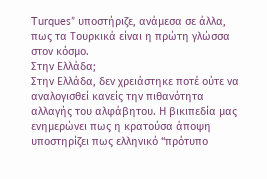Turques” υποστήριζε, ανάμεσα σε άλλα, πως τα Τουρκικά είναι η πρώτη γλώσσα στον κόσμο.
Στην Ελλάδα;
Στην Ελλάδα, δεν χρειάστηκε ποτέ ούτε να αναλογισθεί κανείς την πιθανότητα αλλαγής του αλφάβητου. Η βικιπεδία μας ενημερώνει πως η κρατούσα άποψη υποστηρίζει πως ελληνικό “πρότυπο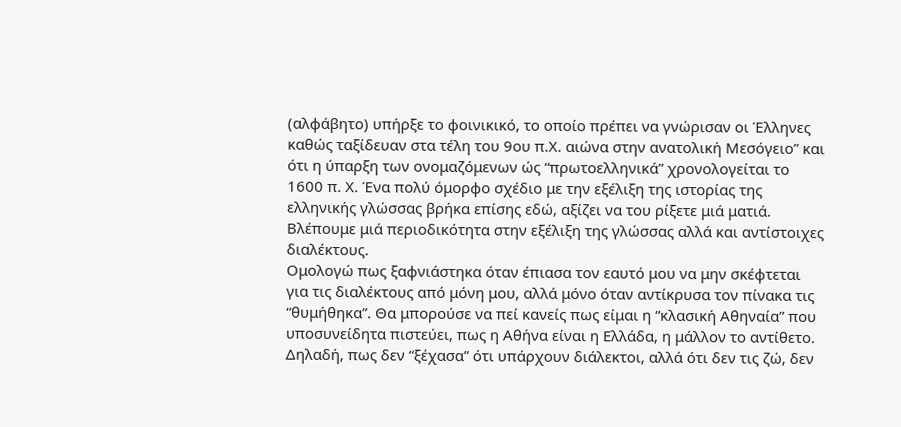(αλφάβητο) υπήρξε το φοινικικό, το οποίο πρέπει να γνώρισαν οι Έλληνες καθώς ταξίδευαν στα τέλη του 9ου π.Χ. αιώνα στην ανατολική Μεσόγειο” και ότι η ύπαρξη των ονομαζόμενων ώς “πρωτοελληνικά” χρονολογείται το 1600 π. Χ. Ένα πολύ όμορφο σχέδιο με την εξέλιξη της ιστορίας της ελληνικής γλώσσας βρήκα επίσης εδώ, αξίζει να του ρίξετε μιά ματιά. Βλέπουμε μιά περιοδικότητα στην εξέλιξη της γλώσσας αλλά και αντίστοιχες διαλέκτους.
Ομολογώ πως ξαφνιάστηκα όταν έπιασα τον εαυτό μου να μην σκέφτεται για τις διαλέκτους από μόνη μου, αλλά μόνο όταν αντίκρυσα τον πίνακα τις “θυμήθηκα”. Θα μπορούσε να πεί κανείς πως είμαι η “κλασική Αθηναία” που υποσυνείδητα πιστεύει, πως η Αθήνα είναι η Ελλάδα, η μάλλον το αντίθετο. Δηλαδή, πως δεν “ξέχασα” ότι υπάρχουν διάλεκτοι, αλλά ότι δεν τις ζώ, δεν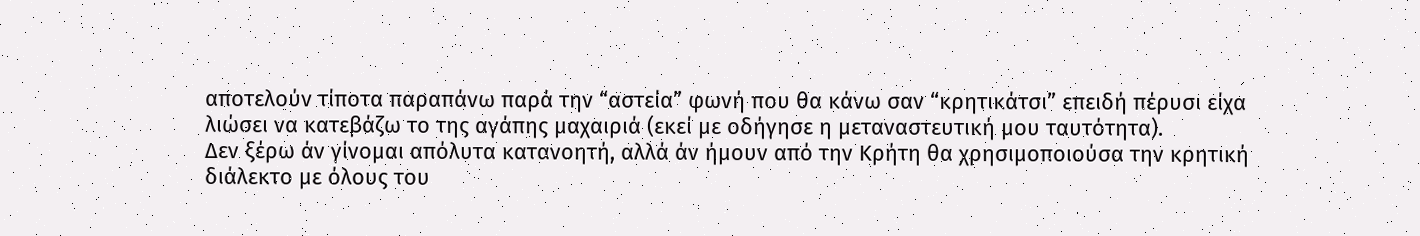αποτελούν τίποτα παραπάνω παρά την “αστεία” φωνή που θα κάνω σαν “κρητικάτσι” επειδή πέρυσι είχα λιώσει να κατεβάζω το της αγάπης μαχαιριά (εκεί με οδήγησε η μεταναστευτική μου ταυτότητα).
Δεν ξέρω άν γίνομαι απόλυτα κατανοητή, αλλά άν ήμουν από την Κρήτη θα χρησιμοποιούσα την κρητική διάλεκτο με όλους του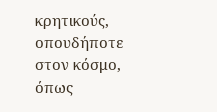κρητικούς, οπουδήποτε στον κόσμο, όπως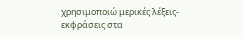χρησιμοποιώ μερικές λέξεις-εκφράσεις στα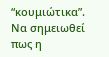“κουμιώτικα”. Να σημειωθεί πως η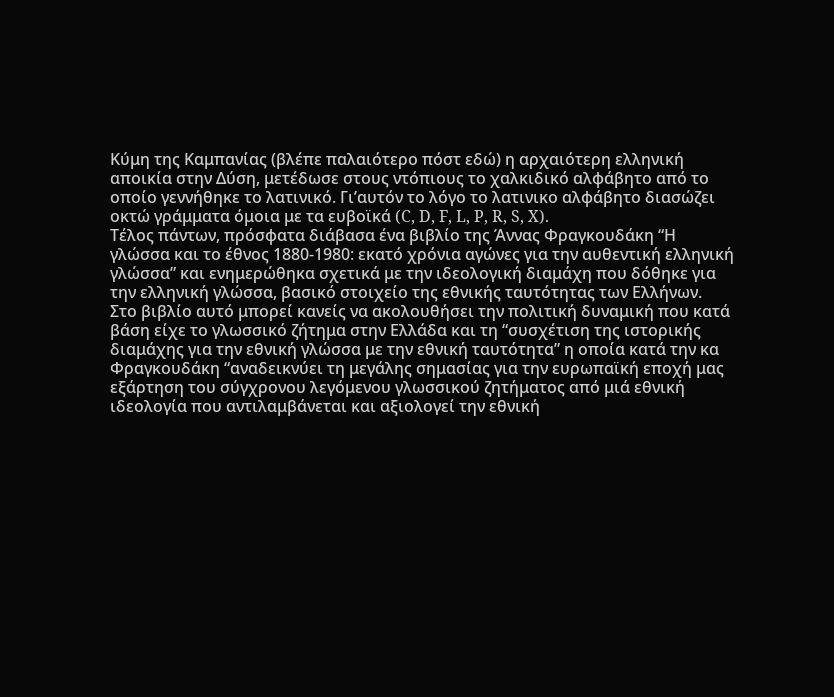Κύμη της Καμπανίας (βλέπε παλαιότερο πόστ εδώ) η αρχαιότερη ελληνική αποικία στην Δύση, μετέδωσε στους ντόπιους το χαλκιδικό αλφάβητο από το οποίο γεννήθηκε το λατινικό. Γι’αυτόν το λόγο το λατινικο αλφάβητο διασώζει οκτώ γράμματα όμοια με τα ευβοϊκά (C, D, F, L, P, R, S, X).
Τέλος πάντων, πρόσφατα διάβασα ένα βιβλίο της Άννας Φραγκουδάκη “Η γλώσσα και το έθνος 1880-1980: εκατό χρόνια αγώνες για την αυθεντική ελληνική γλώσσα” και ενημερώθηκα σχετικά με την ιδεολογική διαμάχη που δόθηκε για την ελληνική γλώσσα, βασικό στοιχείο της εθνικής ταυτότητας των Ελλήνων.
Στο βιβλίο αυτό μπορεί κανείς να ακολουθήσει την πολιτική δυναμική που κατά βάση είχε το γλωσσικό ζήτημα στην Ελλάδα και τη “συσχέτιση της ιστορικής διαμάχης για την εθνική γλώσσα με την εθνική ταυτότητα” η οποία κατά την κα Φραγκουδάκη “αναδεικνύει τη μεγάλης σημασίας για την ευρωπαϊκή εποχή μας εξάρτηση του σύγχρονου λεγόμενου γλωσσικού ζητήματος από μιά εθνική ιδεολογία που αντιλαμβάνεται και αξιολογεί την εθνική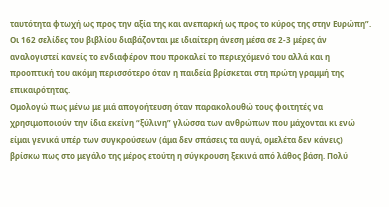ταυτότητα φτωχή ως προς την αξία της και ανεπαρκή ως προς το κύρος της στην Ευρώπη”.
Οι 162 σελίδες του βιβλίου διαβάζονται με ιδιαίτερη άνεση μέσα σε 2-3 μέρες άν αναλογιστεί κανείς το ενδιαφέρον που προκαλεί το περιεχόμενό του αλλά και η προοπτική του ακόμη περισσότερο όταν η παιδεία βρίσκεται στη πρώτη γραμμή της επικαιρότητας.
Ομολογώ πως μένω με μιά απογοήτευση όταν παρακολουθώ τους φοιτητές να χρησιμοποιούν την ίδια εκείνη “ξύλινη” γλώσσα των ανθρώπων που μάχονται κι ενώ είμαι γενικά υπέρ των συγκρούσεων (άμα δεν σπάσεις τα αυγά, ομελέτα δεν κάνεις) βρίσκω πως στο μεγάλο της μέρος ετούτη η σύγκρουση ξεκινά από λάθος βάση. Πολύ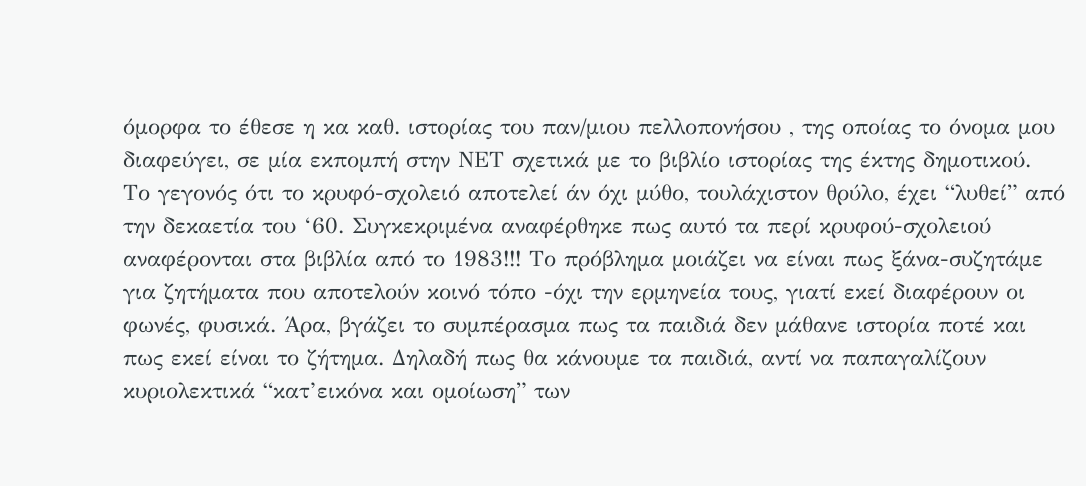όμορφα το έθεσε η κα καθ. ιστορίας του παν/μιου πελλοπονήσου , της οποίας το όνομα μου διαφεύγει, σε μία εκπομπή στην ΝΕΤ σχετικά με το βιβλίο ιστορίας της έκτης δημοτικού.
Το γεγονός ότι το κρυφό-σχολειό αποτελεί άν όχι μύθο, τουλάχιστον θρύλο, έχει “λυθεί” από την δεκαετία του ‘60. Συγκεκριμένα αναφέρθηκε πως αυτό τα περί κρυφού-σχολειού αναφέρονται στα βιβλία από το 1983!!! Το πρόβλημα μοιάζει να είναι πως ξάνα-συζητάμε για ζητήματα που αποτελούν κοινό τόπο -όχι την ερμηνεία τους, γιατί εκεί διαφέρουν οι φωνές, φυσικά. Άρα, βγάζει το συμπέρασμα πως τα παιδιά δεν μάθανε ιστορία ποτέ και πως εκεί είναι το ζήτημα. Δηλαδή πως θα κάνουμε τα παιδιά, αντί να παπαγαλίζουν κυριολεκτικά “κατ’εικόνα και ομοίωση” των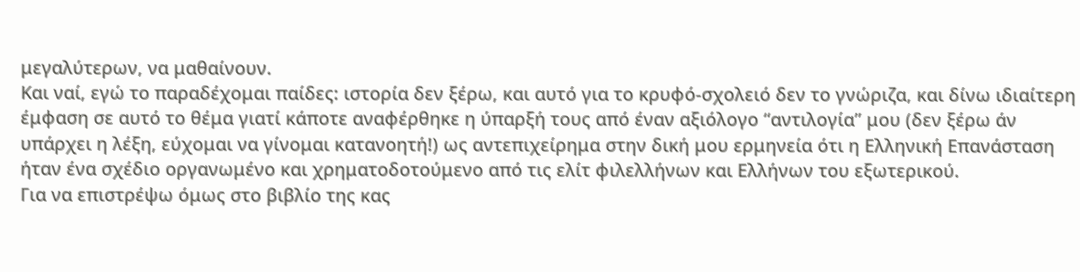μεγαλύτερων, να μαθαίνουν.
Και ναί, εγώ το παραδέχομαι παίδες: ιστορία δεν ξέρω, και αυτό για το κρυφό-σχολειό δεν το γνώριζα, και δίνω ιδιαίτερη έμφαση σε αυτό το θέμα γιατί κάποτε αναφέρθηκε η ύπαρξή τους από έναν αξιόλογο “αντιλογία” μου (δεν ξέρω άν υπάρχει η λέξη, εύχομαι να γίνομαι κατανοητή!) ως αντεπιχείρημα στην δική μου ερμηνεία ότι η Ελληνική Επανάσταση ήταν ένα σχέδιο οργανωμένο και χρηματοδοτούμενο από τις ελίτ φιλελλήνων και Ελλήνων του εξωτερικού.
Για να επιστρέψω όμως στο βιβλίο της κας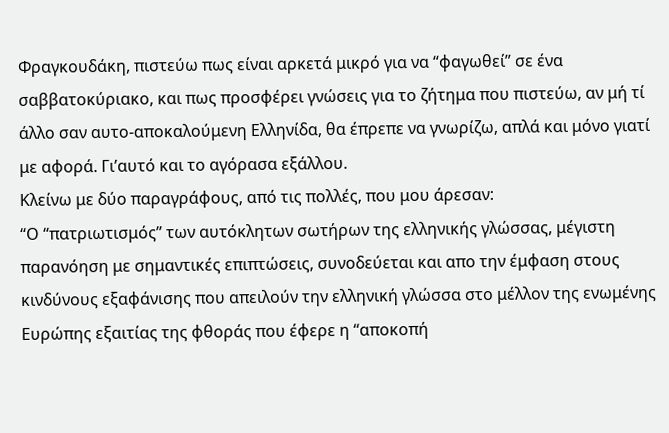Φραγκουδάκη, πιστεύω πως είναι αρκετά μικρό για να “φαγωθεί” σε ένα σαββατοκύριακο, και πως προσφέρει γνώσεις για το ζήτημα που πιστεύω, αν μή τί άλλο σαν αυτο-αποκαλούμενη Ελληνίδα, θα έπρεπε να γνωρίζω, απλά και μόνο γιατί με αφορά. Γι’αυτό και το αγόρασα εξάλλου.
Κλείνω με δύο παραγράφους, από τις πολλές, που μου άρεσαν:
“Ο “πατριωτισμός” των αυτόκλητων σωτήρων της ελληνικής γλώσσας, μέγιστη παρανόηση με σημαντικές επιπτώσεις, συνοδεύεται και απο την έμφαση στους κινδύνους εξαφάνισης που απειλούν την ελληνική γλώσσα στο μέλλον της ενωμένης Ευρώπης εξαιτίας της φθοράς που έφερε η “αποκοπή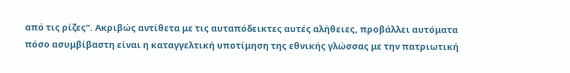από τις ρίζες”. Ακριβώς αντίθετα με τις αυταπόδεικτες αυτές αλήθειες, προβάλλει αυτόματα πόσο ασυμβίβαστη είναι η καταγγελτική υποτίμηση της εθνικής γλώσσας με την πατριωτική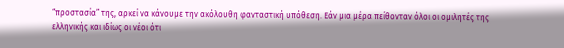“προστασία” της, αρκεί να κάνουμε την ακόλουθη φανταστική υπόθεση. Εάν μια μέρα πείθονταν όλοι οι ομιλητές της ελληνικής και ιδίως οι νέοι ότι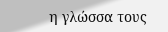η γλώσσα τους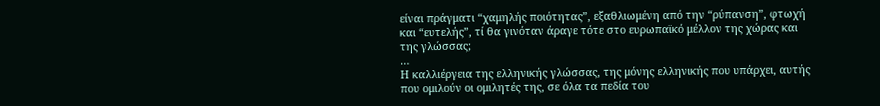είναι πράγματι “χαμηλής ποιότητας”, εξαθλιωμένη από την “ρύπανση”, φτωχή και “ευτελής”, τί θα γινόταν άραγε τότε στο ευρωπαϊκό μέλλον της χώρας και της γλώσσας;
…
Η καλλιέργεια της ελληνικής γλώσσας, της μόνης ελληνικής που υπάρχει, αυτής που ομιλούν οι ομιλητές της, σε όλα τα πεδία του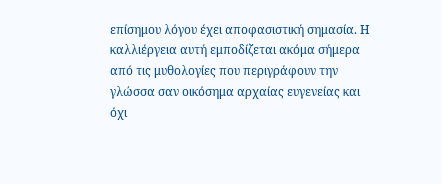επίσημου λόγου έχει αποφασιστική σημασία. Η καλλιέργεια αυτή εμποδίζεται ακόμα σήμερα από τις μυθολογίες που περιγράφουν την γλώσσα σαν οικόσημα αρχαίας ευγενείας και όχι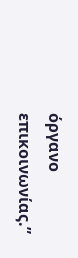όργανο επικοινωνίας.”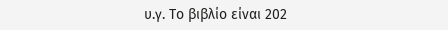υ.γ. Το βιβλίο είναι 202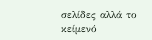σελίδες αλλά το κείμενό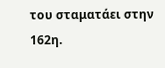του σταματάει στην 162η.